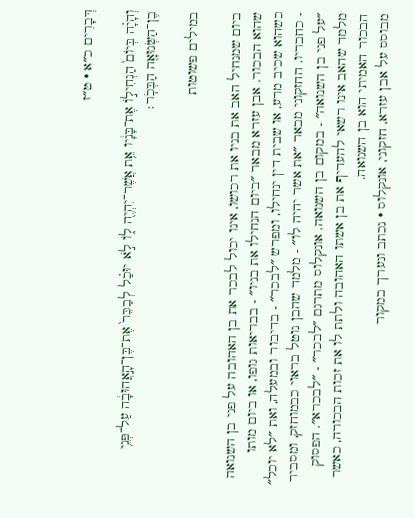דְּבָרִים כ״א · ט״ז

וְהָיָ֗ה בְּיוֹם֙ הַנְחִיל֣וֹ אֶת־בָּנָ֔יו אֵ֥ת אֲשֶׁר־יִהְיֶ֖ה ל֑וֹ לֹ֣א יוּכַ֗ל לְבַכֵּר֙ אֶת־בֶּן־הָ֣אֲהוּבָ֔ה עַל־פְּנֵ֥י בֶן־הַשְּׂנוּאָ֖ה הַבְּכֹֽר׃

במילים פשוטות

ביום שמנחיל האב את בניו את רכושו, אינו יכול לבכר את בן האהובה על פני בן השנואה שהוא הבכור. אבן עזרא מבאר ״ביום הנחילו את בניו״ - בבריאות גופו, או ביום מותו כשהוא שכיב מרע, או שבית דין ינחילו, ומפרש ״לבכר״ - בדיבור ובמעלה, ואת ״לא יוכל״ - כחבריו. החזקוני מבאר ״את אשר יהיה לו״ - מלמד שהבן נוטל בראוי כבמוחזק, ומסביר ״על פני בן השנואה״ - במקום בן השנואה. אונקלוס מתרגם ״לבכר״ - ״לבכרא״. הפסוק מלמד שהאב אינו רשאי להעדיף את בן אשתו האהובה ולתת לו את זכות הבכורה, כאשר הבכור האמיתי הוא בן השנואה.
מבוסס על אבן עזרא, חזקוני, אונקלוס · נכתב ונערך במקור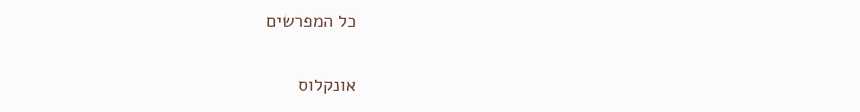כל המפרשים

אונקלוס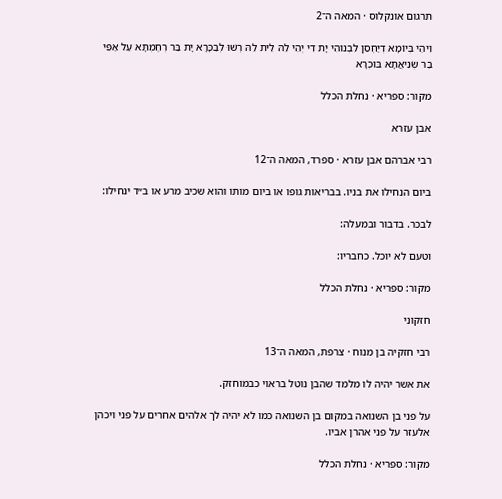תרגום אונקלוס · המאה ה־2

וִיהֵי בְּיוֹמָא דְיַחְסֵן לִבְנוֹהִי יָת דִי יְהֵי לֵהּ לֵית לֵהּ רְשׁוּ לְבַכָּרָא יָת בַּר רְחֶמְתָּא עַל אַפֵּי בַר שְׂנִיאֲתָא בּוּכְרָא

מקור: ספריא · נחלת הכלל

אבן עזרא

רבי אברהם אבן עזרא · ספרד, המאה ה־12

ביום הנחילו את בניו. בבריאות גופו או ביום מותו והוא שכיב מרע או ב״ד ינחילו:

לבכר. בדבור ובמעלה:

וטעם לא יוכל. כחבריו:

מקור: ספריא · נחלת הכלל

חזקוני

רבי חזקיה בן מנוח · צרפת, המאה ה־13

את אשר יהיה לו מלמד שהבן נוטל בראוי כבמוחזק.

על פני בן השנואה במקום בן השנואה כמו לא יהיה לך אלהים אחרים על פני ויכהן אלעזר על פני אהרן אביו.

מקור: ספריא · נחלת הכלל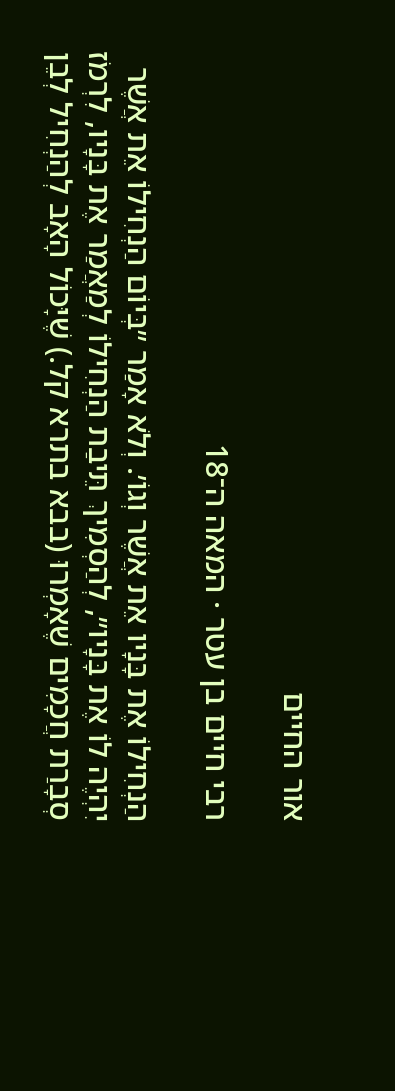אור החיים

רבי חיים בן עטר · המאה ה־18

הַנְחִילוֹ אֶת בָּנָיו אֵת אֲשֶׁר וְגוֹ׳. וְלֹא אָמַר ״בְּיוֹם הַנְחִילוֹ אֵת אֲשֶׁר יִהְיֶה לוֹ אֶת בָּנָיו״, לְהַסְמִיךְ תֵּיבַת הַנְחִילוֹ לְמַאֲמַר אֶת בָּנָיו, לִרְמֹז סְבָרַת חֲכָמִים שֶׁאָמְרוּ (בבא בתרא קל.) שֶׁיָּכוֹל הָאָב לְהַנְחִיל לְבֵן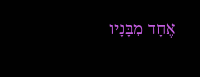אֶחָד מִבָּנָיו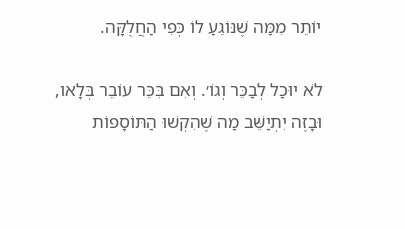יוֹתֵר מִמַּה שֶׁנּוֹגֵעַ לוֹ כְּפִי הַחֲלֻקָּה.

לֹא יוּכַל לְבַכֵּר וְגוֹ׳. וְאִם בִּכֵּר עוֹבֵר בְּלָאו, וּבָזֶה יִתְיַשֵּׁב מַה שֶׁהִקְשׁוּ הַתּוֹסָפוֹת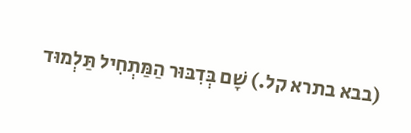(בבא בתרא קל.) שָׁם בְּדִבּוּר הַמַּתְחִיל תַּלְמוּד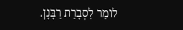לוֹמַר לִסְבָרַת רַבָּנָן.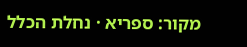מקור: ספריא · נחלת הכלל